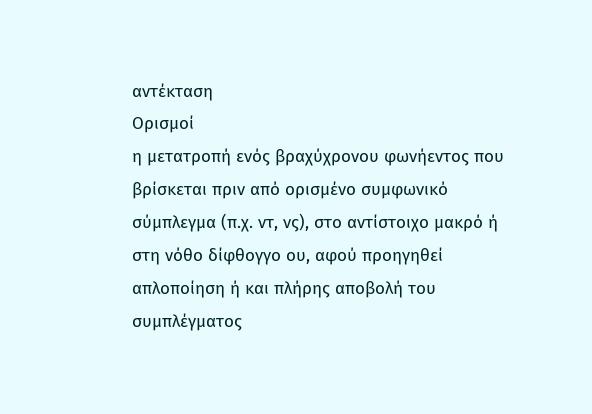αντέκταση
Ορισμοί
η μετατροπή ενός βραχύχρονου φωνήεντος που βρίσκεται πριν από ορισμένο συμφωνικό σύμπλεγμα (π.χ. ντ, νς), στο αντίστοιχο μακρό ή στη νόθο δίφθογγο ου, αφού προηγηθεί απλοποίηση ή και πλήρης αποβολή του συμπλέγματος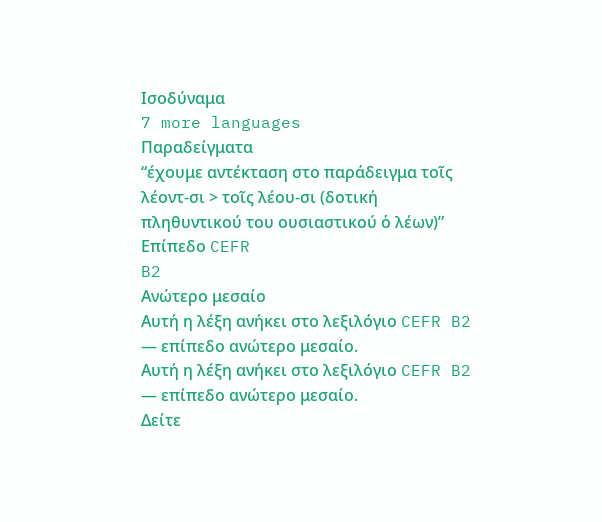Ισοδύναμα
7 more languages
Παραδείγματα
“έχουμε αντέκταση στο παράδειγμα τοῖς λέοντ-σι > τοῖς λέου-σι (δοτική πληθυντικού του ουσιαστικού ὁ λέων)”
Επίπεδο CEFR
B2
Ανώτερο μεσαίο
Αυτή η λέξη ανήκει στο λεξιλόγιο CEFR B2 — επίπεδο ανώτερο μεσαίο.
Αυτή η λέξη ανήκει στο λεξιλόγιο CEFR B2 — επίπεδο ανώτερο μεσαίο.
Δείτε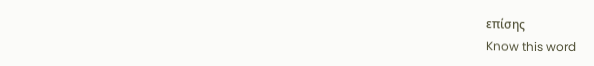επίσης
Know this word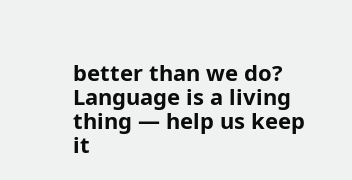better than we do? Language is a living thing — help us keep it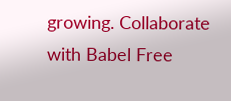growing. Collaborate with Babel Free